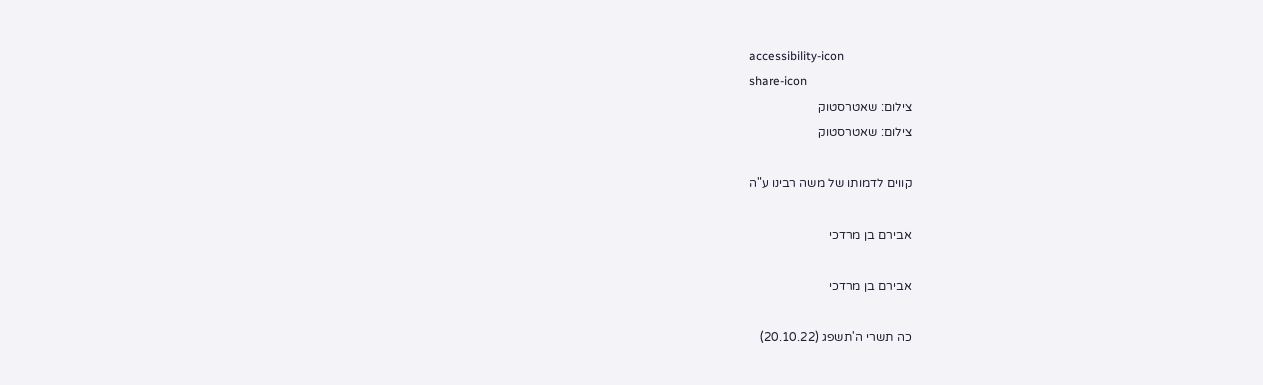accessibility-icon
share-icon
צילום: שאטרסטוק
צילום: שאטרסטוק

קווים לדמותו של משה רבינו ע"ה

אבירם בן מרדכי

אבירם בן מרדכי

כה תשרי ה'תשפג (20.10.22)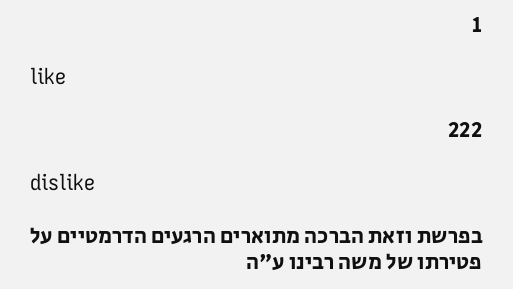1

like

222

dislike

בפרשת וזאת הברכה מתוארים הרגעים הדרמטיים על פטירתו של משה רבינו ע"ה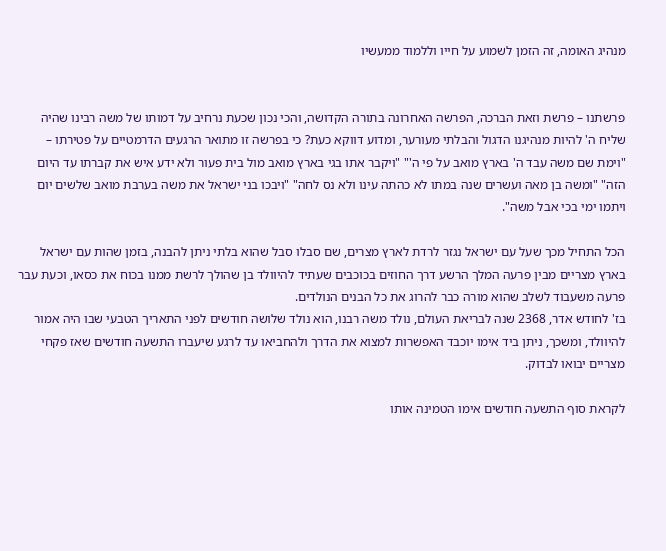מנהיג האומה, זה הזמן לשמוע על חייו וללמוד ממעשיו


פרשתנו – פרשת וזאת הברכה, הפרשה האחרונה בתורה הקדושה, והכי נכון שכעת נרחיב על דמותו של משה רבינו שהיה שליח ה' להיות מנהיגנו הדגול והבלתי מעורער, ומדוע דווקא כעת? כי בפרשה זו מתואר הרגעים הדרמטיים על פטירתו – "וימת שם משה עבד ה' בארץ מואב על פי ה'" "ויקבר אתו בגי בארץ מואב מול בית פעור ולא ידע איש את קברתו עד היום הזה" "ומשה בן מאה ועשרים שנה במתו לא כהתה עינו ולא נס לחה" "ויבכו בני ישראל את משה בערבת מואב שלשים יום ויתמו ימי בכי אבל משה".

הכל התחיל מכך שעל עם ישראל נגזר לרדת לארץ מצרים, שם סבלו סבל שהוא בלתי ניתן להבנה, בזמן שהות עם ישראל בארץ מצריים מבין פרעה המלך הרשע דרך החוזים בכוכבים שעתיד להיוולד בן שהולך לרשת ממנו בכוח את כסאו, וכעת עבר פרעה משעבוד לשלב שהוא מורה כבר להרוג את כל הבנים הנולדים.
בז' לחודש אדר, 2368 שנה לבריאת העולם, נולד משה רבנו, הוא נולד שלושה חודשים לפני התאריך הטבעי שבו היה אמור להיוולד, ומשכך, ניתן ביד אימו יוכבד האפשרות למצוא את הדרך ולהחביאו עד לרגע שיעברו התשעה חודשים שאז פקחי מצריים יבואו לבדוק.

לקראת סוף התשעה חודשים אימו הטמינה אותו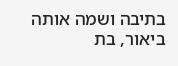בתיבה ושמה אותה ביאור, בת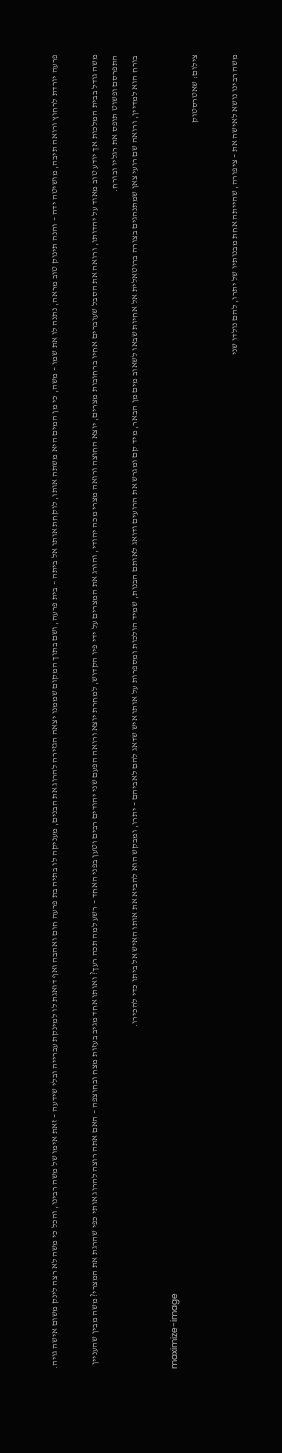פרעה יורדת לרחוץ ורואה תיבה, מושיטה ידה – והנה תינוק טוב מראה, נתנה לו את שמו – משה, כי מן המים היא משתה אותו, לוקחת אותו אל ביתה – בית פרעה, ושם בתוך המקום שממנו יצאה הגזירה להרוג את הבנים, מעניקה לו בתיה בת פרעה חום ואהבה ואף דואגת לו למינקת עברייה ובלי שידעה – זאת אימו של משה רבינו, והכל כי משה לא רצה לינק משום אישה גויה.

משה גודל בבית המלכות אך יודע טוב מאוד על יהדותו, ורואה את הסבל שעוברים אחיו ברחובות מצרים, יוצא החוצה ורואה מצרי מכה יהודי, והורג את המצרים על ידי פיו הקדוש, למחרת יוצא ורואה הפעם שני יהודים רבים וטען בפני האחד – רשע למה תכה רעך? ואותו אחד מגיב בעזות מצח ובחוצפה – האם אתה רוצה להרוג אותי כפי שהרגת את המצרי? משה מבין שהעניין התפרסם ופשוט תופס את רגליו ובורח.
בורח הוא למדיין, ורואה שם רועי צאן שמתנהגים בצורה ברוטאלית אל אחיות שבאו לשאוב מים מן הבאר, מיד קם ומגרש את הרועים ודואג לאותם הבנות, שמיד הולכות ומספרות על אותו איש שדאג להם לאביהם – יתרו, ומבקש הוא להביא את אותו האיש אל ביתו כדי להכירו.

maximize-image
צילום: שאטרסטוק

משה רבינו נושא לאישה את – ציפורה, שהייתה אחת מבנותיו של יתרו, להם נולדו שני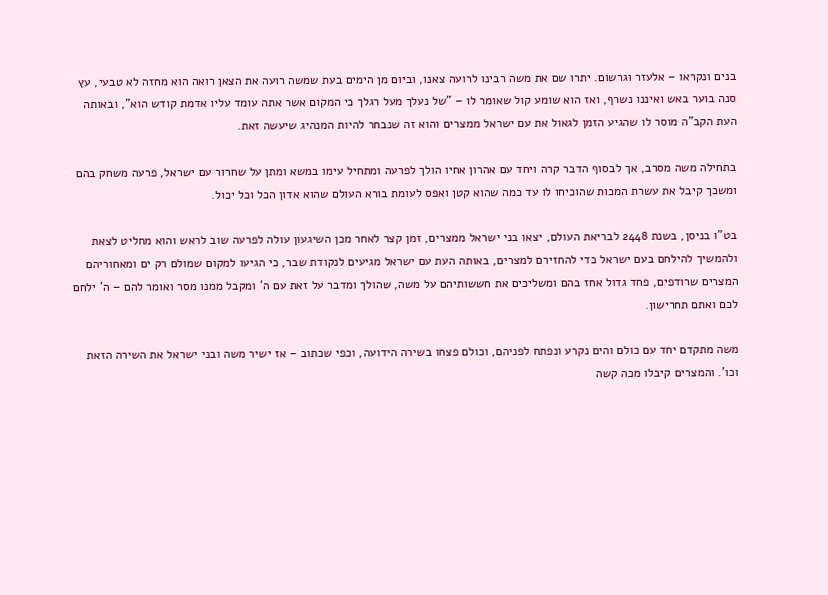בנים ונקראו – אלעזר וגרשום. יתרו שם את משה רבינו לרועה צאנו, וביום מן הימים בעת שמשה רועה את הצאן רואה הוא מחזה לא טבעי, עץ סנה בוער באש ואיננו נשרף, ואז הוא שומע קול שאומר לו – "של נעלך מעל רגלך כי המקום אשר אתה עומד עליו אדמת קודש הוא", ובאותה העת הקב"ה מוסר לו שהגיע הזמן לגאול את עם ישראל ממצרים והוא זה שנבחר להיות המנהיג שיעשה זאת.

בתחילה משה מסרב, אך לבסוף הדבר קרה ויחד עם אהרון אחיו הולך לפרעה ומתחיל עימו במשא ומתן על שחרור עם ישראל, פרעה משחק בהם ומשכך קיבל את עשרת המכות שהוכיחו לו עד כמה שהוא קטן ואפס לעומת בורא העולם שהוא אדון הכל וכל יכול.

בט"ו בניסן, בשנת 2448 לבריאת העולם, יצאו בני ישראל ממצרים, זמן קצר לאחר מכן השיגעון עולה לפרעה שוב לראש והוא מחליט לצאת ולהמשיך להילחם בעם ישראל כדי להחזירם למצרים, באותה העת עם ישראל מגיעים לנקודת שבר, כי הגיעו למקום שמולם רק ים ומאחוריהם המצרים שרודפים, פחד גדול אחז בהם ומשליכים את חששותיהם על משה, שהולך ומדבר על זאת עם ה' ומקבל ממנו מסר ואומר להם – ה' ילחם לכם ואתם תחרישון.

משה מתקדם יחד עם כולם והים נקרע ונפתח לפניהם, וכולם פצחו בשירה הידועה, וכפי שכתוב – אז ישיר משה ובני ישראל את השירה הזאת וכו'. והמצרים קיבלו מכה קשה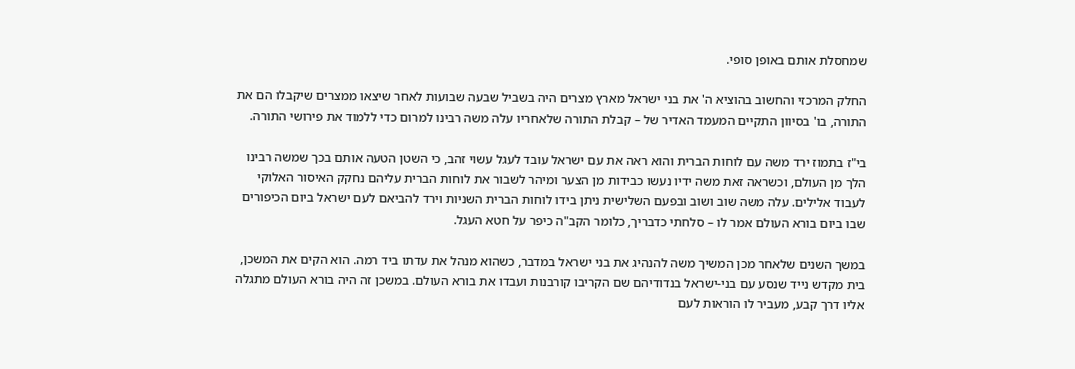שמחסלת אותם באופן סופי.

החלק המרכזי והחשוב בהוציא ה' את בני ישראל מארץ מצרים היה בשביל שבעה שבועות לאחר שיצאו ממצרים שיקבלו הם את התורה, בו' בסיוון התקיים המעמד האדיר של – קבלת התורה שלאחריו עלה משה רבינו למרום כדי ללמוד את פירושי התורה.

בי"ז בתמוז ירד משה עם לוחות הברית והוא ראה את עם ישראל עובד לעגל עשוי זהב, כי השטן הטעה אותם בכך שמשה רבינו הלך מן העולם, וכשראה זאת משה ידיו נעשו כבידות מן הצער ומיהר לשבור את לוחות הברית עליהם נחקק האיסור האלוקי לעבוד אלילים. עלה משה שוב ושוב ובפעם השלישית ניתן בידו לוחות הברית השניות וירד להביאם לעם ישראל ביום הכיפורים שבו ביום בורא העולם אמר לו – סלחתי כדבריך, כלומר הקב"ה כיפר על חטא העגל.

במשך השנים שלאחר מכן המשיך משה להנהיג את בני ישראל במדבר, כשהוא מנהל את עדתו ביד רמה. הוא הקים את המשכן, בית מקדש נייד שנסע עם בני-ישראל בנדודיהם שם הקריבו קורבנות ועבדו את בורא העולם. במשכן זה היה בורא העולם מתגלה אליו דרך קבע, מעביר לו הוראות לעם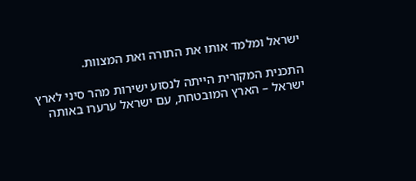ישראל ומלמד אותו את התורה ואת המצוות.

התכנית המקורית הייתה לנסוע ישירות מהר סיני לארץ ישראל – הארץ המובטחת, עם ישראל ערערו באותה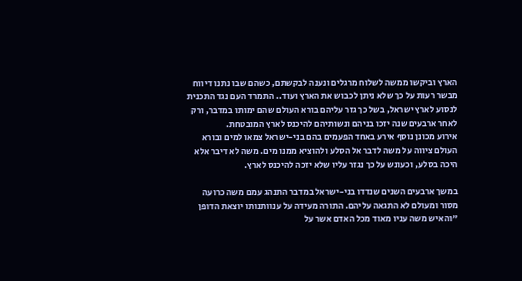הארץ וביקשו ממשה לשלוח מרגלים ונענה לבקשתם, כשהם שבו נתנו דיווח מבשר רעות על כך שלא ניתן לכבוש את הארץ ועוד.. התמרד העם נגד התכנית לנסוע לארץ ישראל, בשל כך גזר עליהם בורא העולם שהם ימותו במדבר, ורק לאחר ארבעים שנה יזכו בניהם ונשותיהם להיכנס לארץ המובטחת.
אירוע מכונן נוסף אירע באחד הפעמים בהם בני-ישראל צמאו למים ובורא העולם ציווה על משה לדבר אל הסלע ולהוציא ממנו מים. משה לא דיבר אלא היכה בסלע, וכעונש על כך נגזר עליו שלא יזכה להיכנס לארץ.

במשך ארבעים השנים שנדדו בני-ישראל במדבר התנהג עמם משה כרועה מסור ומעולם לא התגאה עליהם. התורה מעידה על ענוותנותו יוצאת הדופן "והאיש משה עניו מאוד מכל האדם אשר על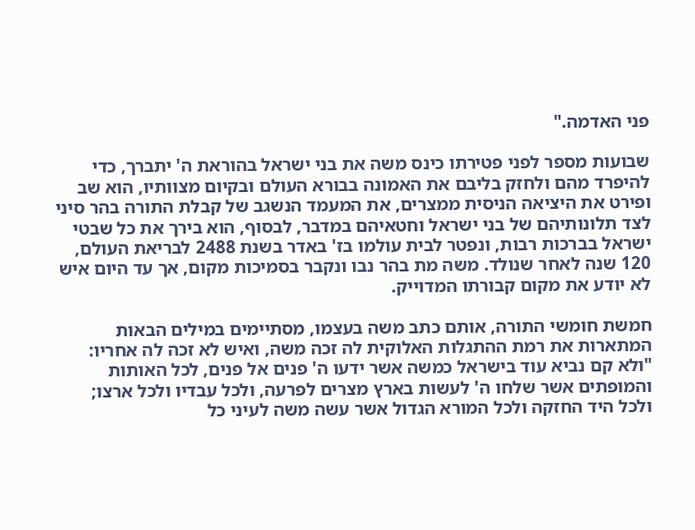פני האדמה."

שבועות מספר לפני פטירתו כינס משה את בני ישראל בהוראת ה' יתברך, כדי להיפרד מהם ולחזק בליבם את האמונה בבורא העולם ובקיום מצוותיו, הוא שב ופירט את היציאה הניסית ממצרים, את המעמד הנשגב של קבלת התורה בהר סיני לצד תלונותיהם של בני ישראל וחטאיהם במדבר, לבסוף, הוא בירך את כל שבטי ישראל בברכות רבות, ונפטר לבית עולמו בז' באדר בשנת 2488 לבריאת העולם, 120 שנה לאחר שנולד. משה מת בהר נבו ונקבר בסמיכות מקום, אך עד היום איש לא יודע את מקום קבורתו המדוייק.

חמשת חומשי התורה, אותם כתב משה בעצמו, מסתיימים במילים הבאות המתארות את רמת ההתגלות האלוקית לה זכה משה, ואיש לא זכה לה אחריו: "ולא קם נביא עוד בישראל כמשה אשר ידעו ה' פנים אל פנים, לכל האותות והמופתים אשר שלחו ה' לעשות בארץ מצרים לפרעה, ולכל עבדיו ולכל ארצו; ולכל היד החזקה ולכל המורא הגדול אשר עשה משה לעיני כל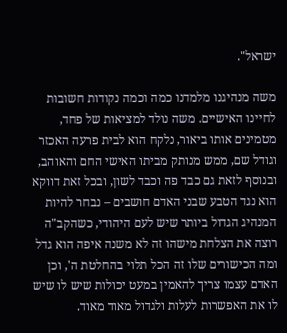ישראל".

משה מנהיגנו מלמדנו כמה וכמה נקודות חשובות לחיינו האישיים. משה נולד למציאות של פחד, מטמינים אותו ביאור, נלקח הוא לבית פרעה האכזר וגודל שם, ממש מנותק מביתו האישי החם והאוהב, ובנוסף לזאת גם כבד פה וכבד לשון, ובכל זאת דווקא הוא נגד הטבע שבני האדם חושבים – נבחר להיות המנהיג הגדול ביותר שיש לעם היהודי, כשהקב"ה רוצה את הצלחת מישהו זה לא משנה איפה הוא גדל ומה הכישורים שלו זה הכל תלוי בהחלטת ה', וכן האדם עצמו צריך להאמין במעט יכולות שיש לו שיש לו את האפשרות לעלות ולגדול מאוד מאוד.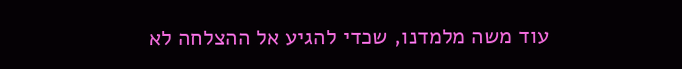עוד משה מלמדנו, שכדי להגיע אל ההצלחה לא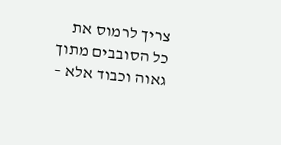צריך לרמוס את כל הסובבים מתוך גאוה וכבוד אלא –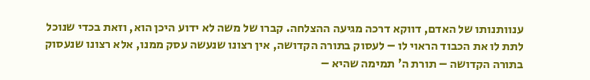ענוותנותו של האדם, דווקא דרכה מגיעה ההצלחה. קברו של משה לא ידוע היכן הוא, וזאת בכדי שנוכל לתת לו את הכבוד הראוי לו – לעסוק בתורה הקדושה, אין רצונו שנעשה עסק ממנו, אלא רצונו שנעסוק בתורה הקדושה – תורת ה' תמימה שהיא –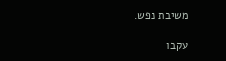משיבת נפש.

עקבו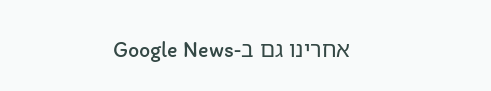אחרינו גם ב-Google News